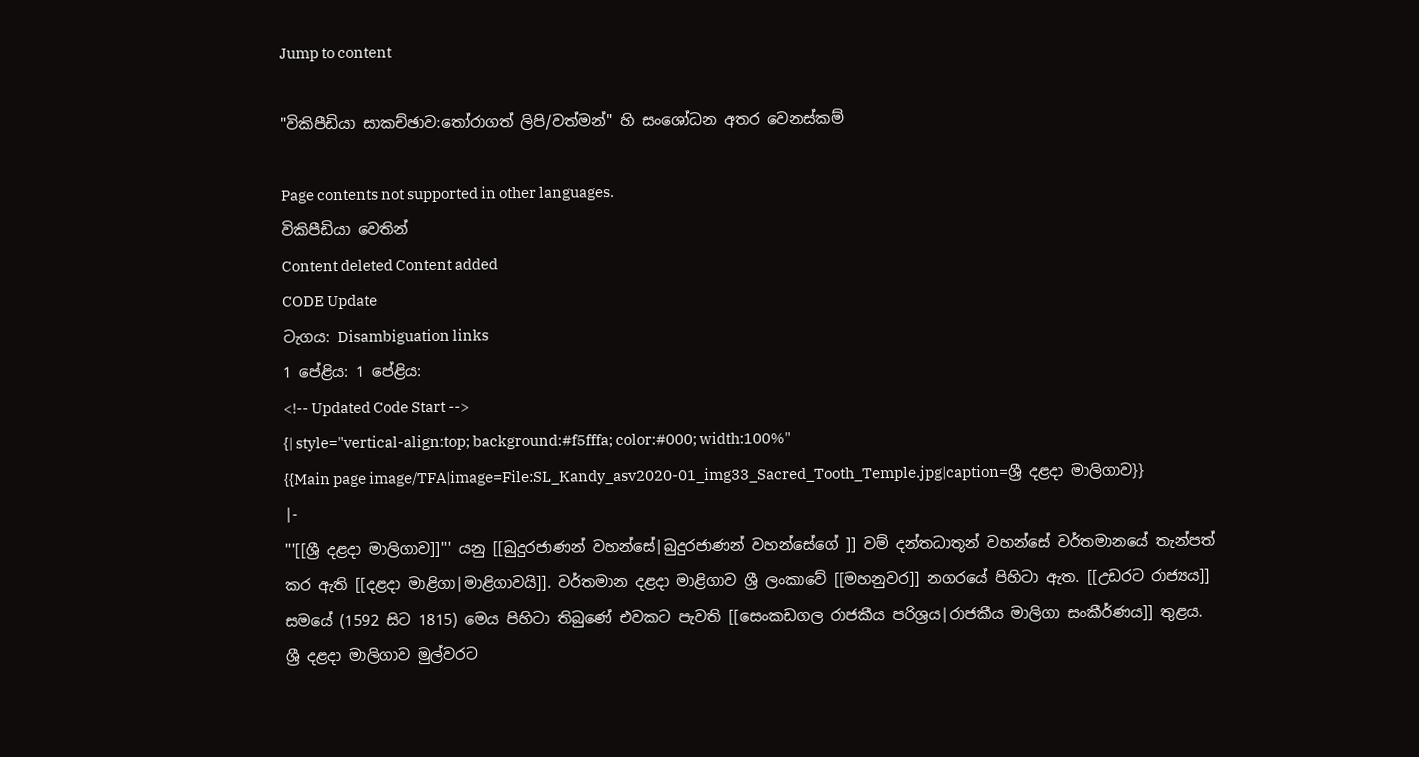Jump to content

"විකිපීඩියා සාකච්ඡාව:තෝරාගත් ලිපි/වත්මන්" හි සංශෝධන අතර වෙනස්කම්

Page contents not supported in other languages.
විකිපීඩියා වෙතින්
Content deleted Content added
CODE Update
ටැගය: Disambiguation links
1 පේළිය: 1 පේළිය:
<!-- Updated Code Start -->
{| style="vertical-align:top; background:#f5fffa; color:#000; width:100%"
{{Main page image/TFA|image=File:SL_Kandy_asv2020-01_img33_Sacred_Tooth_Temple.jpg|caption=ශ්‍රී දළදා මාලිගාව}}
|-
'''[[ශ්‍රී දළදා මාලිගාව]]''' යනු [[බුදුරජාණන් වහන්සේ|බුදුරජාණන් වහන්සේගේ ]] වම් දන්තධාතූන් වහන්සේ වර්තමානයේ තැන්පත් කර ඇති [[දළදා මාළිගා|මාළිගාවයි]]. වර්තමාන දළදා මාළිගාව ශ්‍රී ලංකාවේ [[මහනුවර]] නගරයේ පිහිටා ඇත. [[උඩරට රාජ්‍යය]] සමයේ (1592 සිට 1815) මෙය පිහිටා තිබුණේ එවකට පැවති [[සෙංකඩගල රාජකීය පරිශ්‍රය|රාජකීය මාලිගා සංකීර්ණය]] තුළය. ශ්‍රී දළදා මාලිගාව මුල්වරට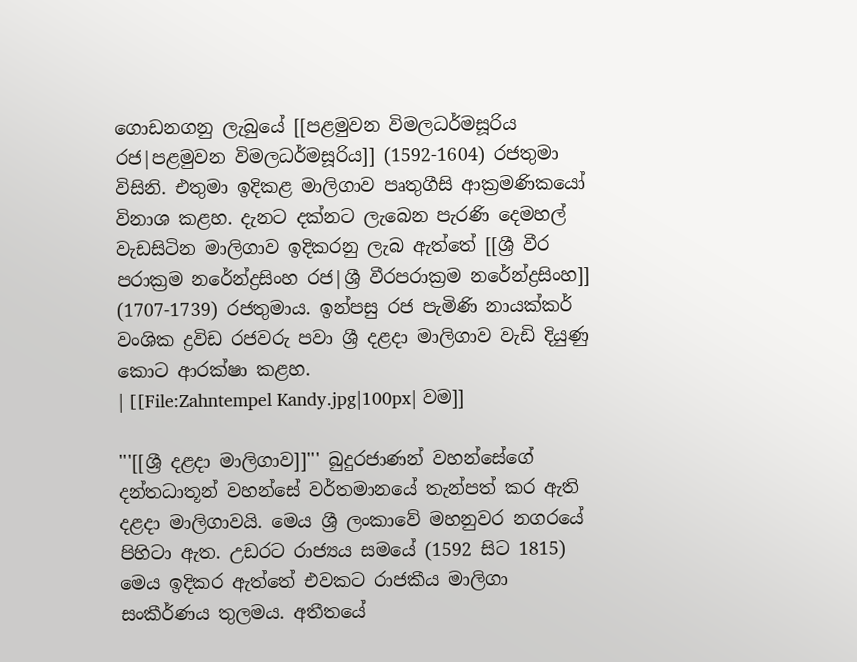ගොඩනගනු ලැබුයේ [[පළමුවන විමලධර්මසූරිය රජ|පළමුවන විමලධර්මසූරිය]] (1592-1604) රජතුමා විසිනි. එතුමා ඉදිකළ මාලිගාව පෘතුගීසි ආක්‍රමණික‍යෝ විනාශ කළහ. දැනට දක්නට ලැබෙන පැරණි දෙමහල් වැඩසිටින මාලිගාව ඉදිකරනු ලැබ ඇත්තේ [[ශ්‍රී වීර පරාක්‍රම නරේන්ද්‍රසිංහ රජ|ශ්‍රී වීරපරාක්‍රම නරේන්ද්‍රසිංහ]] (1707-1739) රජතුමාය. ඉන්පසු රජ පැමිණි නායක්කර් වංශික ද්‍රවිඩ රජවරු පවා ශ්‍රී දළදා මාලිගාව වැඩි දියුණු කොට ආරක්ෂා කළහ.
| [[File:Zahntempel Kandy.jpg|100px| වම]]

'''[[ශ්‍රී දළදා මාලිගාව]]''' බුදුරජාණන් වහන්සේගේ දන්තධාතූන් වහන්සේ වර්තමානයේ තැන්පත් කර ඇති දළදා මාලිගාවයි. මෙය ශ්‍රී ලංකාවේ මහනුවර නගරයේ පිහිටා ඇත. උඩරට රාජ්‍යය සමයේ (1592 සිට 1815) මෙය ඉදිකර ඇත්තේ එවකට රාජකීය මාලිගා සංකීර්ණය තුලමය. අතීතයේ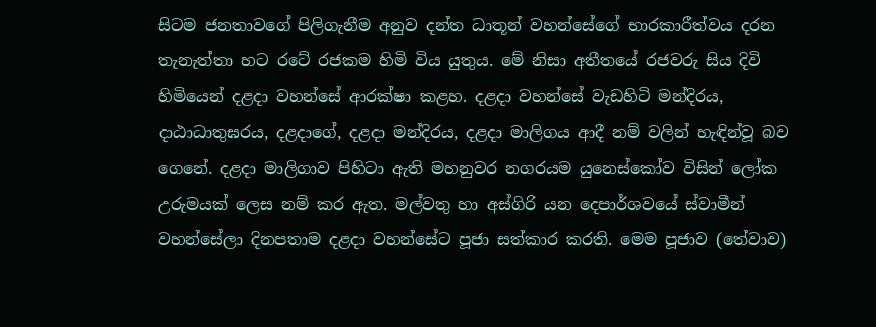සිටම ජනතාවගේ පිලිගැනීම අනුව දන්ත ධාතූන් වහන්සේගේ භාරකාරීත්වය දරන තැනැත්තා හට රටේ රජකම හිමි විය යුතුය. මේ නිසා අතීතයේ රජවරු සිය දිවි හිමියෙන් දළදා වහන්සේ ආරක්ෂා කළහ. දළදා වහන්සේ වැඩහිටි මන්දිරය, දාඨාධාතුඝරය, දළදාගේ, දළදා මන්දිරය, දළදා මාලිගය ආදී නම් වලින් හැඳින්වූ බව ගෙනේ. දළදා මාලිගාව පිහිටා ඇති මහනුවර නගරයම යුනෙස්කෝව විසින් ලෝක උරුමයක් ලෙස නම් කර ඇත. මල්වතු හා අස්ගිරි යන දෙපාර්ශවයේ ස්වාමීන් වහන්සේලා දිනපතාම දළදා වහන්සේට පූජා සත්කාර කරති. මෙම පූජාව (තේවාව)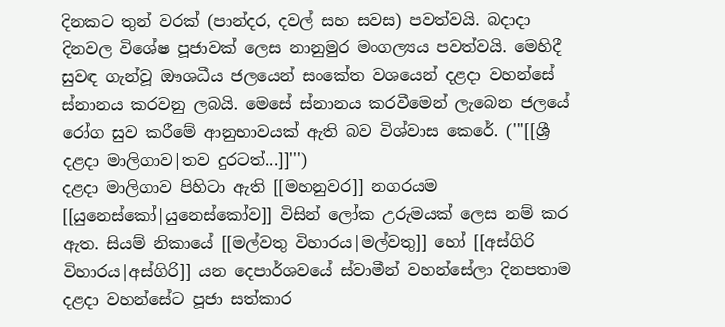දිනකට තුන් වරක් (පාන්දර, දවල් සහ සවස) පවත්වයි. බදාදා දිනවල විශේෂ පූජාවක් ලෙස නානුමුර මංගල්‍යය පවත්වයි. මෙහිදී සුවඳ ගැන්වූ ඔ‌ෟශධීය ජලයෙන් සංකේත වශයෙන් දළදා වහන්සේ ස්නානය කරවනු ලබයි. මෙසේ ස්නානය කරවීමෙන් ලැබෙන ජලයේ රෝග සුව කරීමේ ආනුභාවයක් ඇති බව විශ්වාස කෙරේ. ('''[[ශ්‍රී දළදා මාලිගාව|තව දුරටත්...]]''')
දළදා මාලිගාව පිහිටා ඇති [[මහනුවර]] නගරයම [[යුනෙස්කෝ|යුනෙස්කෝව]] විසින් ලෝක උරුමයක් ලෙස නම් කර ඇත. සියම් නිකායේ [[මල්වතු විහාරය|මල්වතු]] හෝ [[අස්ගිරි විහාරය|අස්ගිරි]] යන දෙපාර්ශවයේ ස්වාමීන් වහන්සේලා දිනපතාම දළදා වහන්සේට පූජා සත්කාර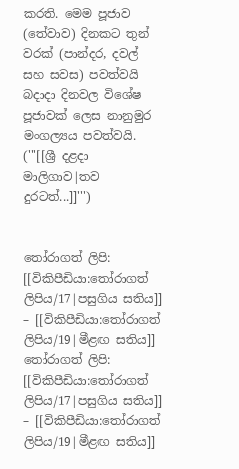කරති. මෙම පූජාව (තේවාව) දිනකට තුන් වරක් (පාන්දර, දවල් සහ සවස) පවත්වයි බදාදා දිනවල විශේෂ පූජාවක් ලෙස නානුමුර මංගල්‍යය පවත්වයි. ('''[[ශ්‍රී දළදා මාලිගාව|තව දුරටත්...]]''')


තෝරාගත් ලිපි: [[විකිපීඩියා:තෝරාගත් ලිපිය/17|පසුගිය සතිය]] – [[විකිපීඩියා:තෝරාගත් ලිපිය/19|මීළඟ සතිය]]
තෝරාගත් ලිපි: [[විකිපීඩියා:තෝරාගත් ලිපිය/17|පසුගිය සතිය]] – [[විකිපීඩියා:තෝරාගත් ලිපිය/19|මීළඟ සතිය]]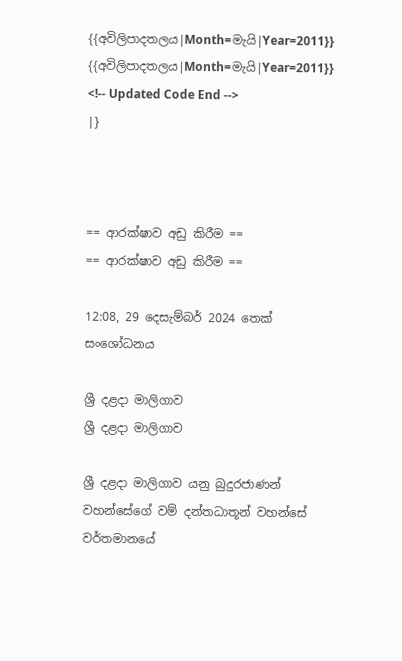{{අවිලිපාදතලය|Month=මැයි|Year=2011}}
{{අවිලිපාදතලය|Month=මැයි|Year=2011}}
<!-- Updated Code End -->
|}



== ආරක්ෂාව අඩු කිරීම ==
== ආරක්ෂාව අඩු කිරීම ==

12:08, 29 දෙසැම්බර් 2024 තෙක් සංශෝධනය

ශ්‍රී දළදා මාලිගාව
ශ්‍රී දළදා මාලිගාව

ශ්‍රී දළදා මාලිගාව යනු බුදුරජාණන් වහන්සේගේ වම් දන්තධාතූන් වහන්සේ වර්තමානයේ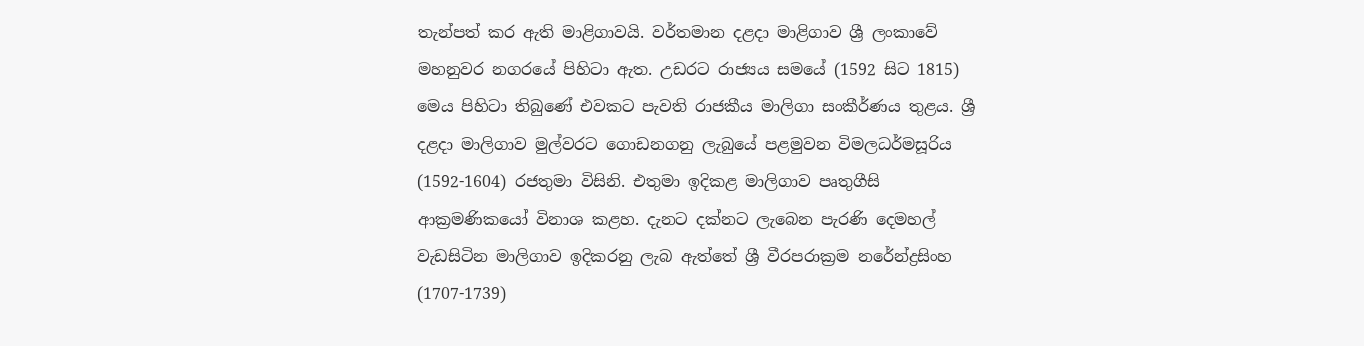තැන්පත් කර ඇති මාළිගාවයි. වර්තමාන දළදා මාළිගාව ශ්‍රී ලංකාවේ මහනුවර නගරයේ පිහිටා ඇත. උඩරට රාජ්‍යය සමයේ (1592 සිට 1815) මෙය පිහිටා තිබුණේ එවකට පැවති රාජකීය මාලිගා සංකීර්ණය තුළය. ශ්‍රී දළදා මාලිගාව මුල්වරට ගොඩනගනු ලැබුයේ පළමුවන විමලධර්මසූරිය (1592-1604) රජතුමා විසිනි. එතුමා ඉදිකළ මාලිගාව පෘතුගීසි ආක්‍රමණික‍යෝ විනාශ කළහ. දැනට දක්නට ලැබෙන පැරණි දෙමහල් වැඩසිටින මාලිගාව ඉදිකරනු ලැබ ඇත්තේ ශ්‍රී වීරපරාක්‍රම නරේන්ද්‍රසිංහ (1707-1739)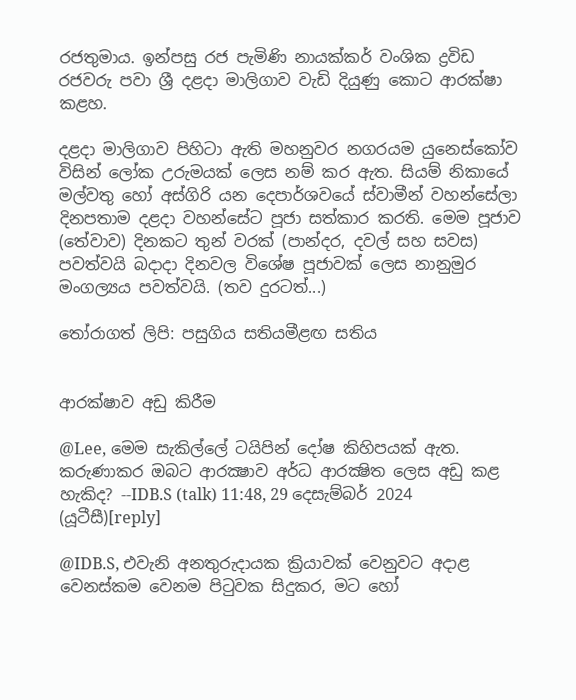රජතුමාය. ඉන්පසු රජ පැමිණි නායක්කර් වංශික ද්‍රවිඩ රජවරු පවා ශ්‍රී දළදා මාලිගාව වැඩි දියුණු කොට ආරක්ෂා කළහ.

දළදා මාලිගාව පිහිටා ඇති මහනුවර නගරයම යුනෙස්කෝව විසින් ලෝක උරුමයක් ලෙස නම් කර ඇත. සියම් නිකායේ මල්වතු හෝ අස්ගිරි යන දෙපාර්ශවයේ ස්වාමීන් වහන්සේලා දිනපතාම දළදා වහන්සේට පූජා සත්කාර කරති. මෙම පූජාව (තේවාව) දිනකට තුන් වරක් (පාන්දර, දවල් සහ සවස) පවත්වයි බදාදා දිනවල විශේෂ පූජාවක් ලෙස නානුමුර මංගල්‍යය පවත්වයි. (තව දුරටත්...)

තෝරාගත් ලිපි: පසුගිය සතියමීළඟ සතිය


ආරක්ෂාව අඩු කිරීම

@Lee, මෙම සැකිල්ලේ ටයිපින් දෝෂ කිහිපයක් ඇත. කරුණාකර ඔබට ආරක්‍ෂාව අර්ධ ආරක්‍ෂිත ලෙස අඩු කළ හැකිද? --IDB.S (talk) 11:48, 29 දෙසැම්බර් 2024 (යූටීසී)[reply]

@IDB.S, එවැනි අනතුරුදායක ක්‍රියාවක් වෙනුවට අදාළ වෙනස්කම වෙනම පිටුවක සිදුකර, මට හෝ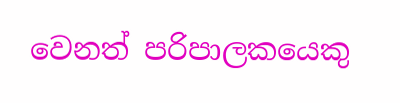වෙනත් පරිපාලකයෙකු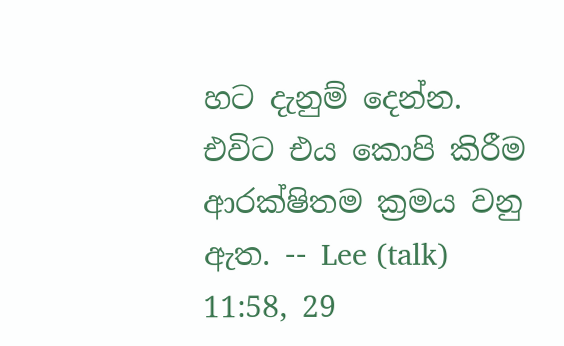හට දැනුම් දෙන්න. එවිට එය කොපි කිරීම ආරක්ෂිතම ක්‍රමය වනු ඇත. -- Lee (talk) 11:58, 29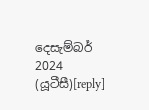දෙසැම්බර් 2024 (යූටීසී)[reply]